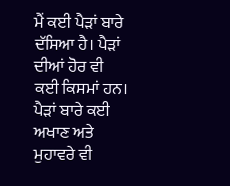ਮੈਂ ਕਈ ਪੈੜਾਂ ਬਾਰੇ ਦੱਸਿਆ ਹੈ। ਪੈੜਾਂ ਦੀਆਂ ਹੋਰ ਵੀ ਕਈ ਕਿਸਮਾਂ ਹਨ। ਪੈੜਾਂ ਬਾਰੇ ਕਈ ਅਖਾਣ ਅਤੇ ਮੁਹਾਵਰੇ ਵੀ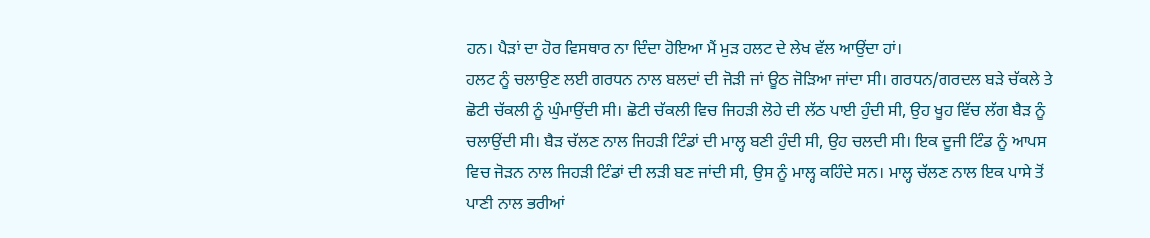ਹਨ। ਪੈੜਾਂ ਦਾ ਹੋਰ ਵਿਸਥਾਰ ਨਾ ਦਿੰਦਾ ਹੋਇਆ ਮੈਂ ਮੁੜ ਹਲਟ ਦੇ ਲੇਖ ਵੱਲ ਆਉਂਦਾ ਹਾਂ।
ਹਲਟ ਨੂੰ ਚਲਾਉਣ ਲਈ ਗਰਧਨ ਨਾਲ ਬਲਦਾਂ ਦੀ ਜੋੜੀ ਜਾਂ ਊਠ ਜੋੜਿਆ ਜਾਂਦਾ ਸੀ। ਗਰਧਨ/ਗਰਦਲ ਬੜੇ ਚੱਕਲੇ ਤੇ ਛੋਟੀ ਚੱਕਲੀ ਨੂੰ ਘੁੰਮਾਉਂਦੀ ਸੀ। ਛੋਟੀ ਚੱਕਲੀ ਵਿਚ ਜਿਹੜੀ ਲੋਹੇ ਦੀ ਲੱਠ ਪਾਈ ਹੁੰਦੀ ਸੀ, ਉਹ ਖੂਹ ਵਿੱਚ ਲੱਗ ਬੈੜ ਨੂੰ ਚਲਾਉਂਦੀ ਸੀ। ਬੈੜ ਚੱਲਣ ਨਾਲ ਜਿਹੜੀ ਟਿੰਡਾਂ ਦੀ ਮਾਲ੍ਹ ਬਣੀ ਹੁੰਦੀ ਸੀ, ਉਹ ਚਲਦੀ ਸੀ। ਇਕ ਦੂਜੀ ਟਿੰਡ ਨੂੰ ਆਪਸ ਵਿਚ ਜੋੜਨ ਨਾਲ ਜਿਹੜੀ ਟਿੰਡਾਂ ਦੀ ਲੜੀ ਬਣ ਜਾਂਦੀ ਸੀ, ਉਸ ਨੂੰ ਮਾਲ੍ਹ ਕਹਿੰਦੇ ਸਨ। ਮਾਲ੍ਹ ਚੱਲਣ ਨਾਲ ਇਕ ਪਾਸੇ ਤੋਂ ਪਾਣੀ ਨਾਲ ਭਰੀਆਂ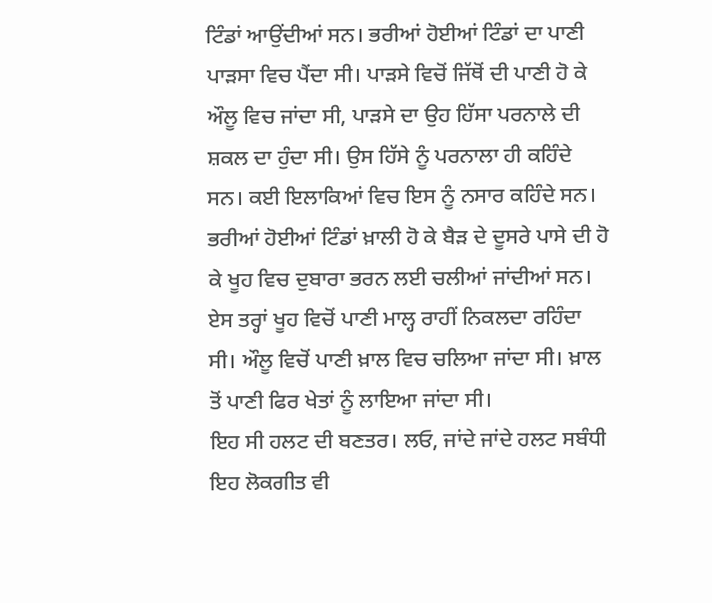ਟਿੰਡਾਂ ਆਉਂਦੀਆਂ ਸਨ। ਭਰੀਆਂ ਹੋਈਆਂ ਟਿੰਡਾਂ ਦਾ ਪਾਣੀ ਪਾੜਸਾ ਵਿਚ ਪੈਂਦਾ ਸੀ। ਪਾੜਸੇ ਵਿਚੋਂ ਜਿੱਥੋਂ ਦੀ ਪਾਣੀ ਹੋ ਕੇ ਔਲੂ ਵਿਚ ਜਾਂਦਾ ਸੀ, ਪਾੜਸੇ ਦਾ ਉਹ ਹਿੱਸਾ ਪਰਨਾਲੇ ਦੀ ਸ਼ਕਲ ਦਾ ਹੁੰਦਾ ਸੀ। ਉਸ ਹਿੱਸੇ ਨੂੰ ਪਰਨਾਲਾ ਹੀ ਕਹਿੰਦੇ ਸਨ। ਕਈ ਇਲਾਕਿਆਂ ਵਿਚ ਇਸ ਨੂੰ ਨਸਾਰ ਕਹਿੰਦੇ ਸਨ। ਭਰੀਆਂ ਹੋਈਆਂ ਟਿੰਡਾਂ ਖ਼ਾਲੀ ਹੋ ਕੇ ਬੈੜ ਦੇ ਦੂਸਰੇ ਪਾਸੇ ਦੀ ਹੋ ਕੇ ਖੂਹ ਵਿਚ ਦੁਬਾਰਾ ਭਰਨ ਲਈ ਚਲੀਆਂ ਜਾਂਦੀਆਂ ਸਨ। ਏਸ ਤਰ੍ਹਾਂ ਖੂਹ ਵਿਚੋਂ ਪਾਣੀ ਮਾਲ੍ਹ ਰਾਹੀਂ ਨਿਕਲਦਾ ਰਹਿੰਦਾ ਸੀ। ਔਲੂ ਵਿਚੋਂ ਪਾਣੀ ਖ਼ਾਲ ਵਿਚ ਚਲਿਆ ਜਾਂਦਾ ਸੀ। ਖ਼ਾਲ ਤੋਂ ਪਾਣੀ ਫਿਰ ਖੇਤਾਂ ਨੂੰ ਲਾਇਆ ਜਾਂਦਾ ਸੀ।
ਇਹ ਸੀ ਹਲਟ ਦੀ ਬਣਤਰ। ਲਓ, ਜਾਂਦੇ ਜਾਂਦੇ ਹਲਟ ਸਬੰਧੀ ਇਹ ਲੋਕਗੀਤ ਵੀ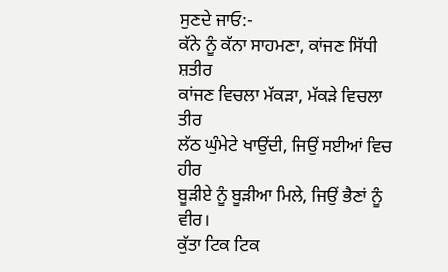ਸੁਣਦੇ ਜਾਓ:-
ਕੱਨੇ ਨੂੰ ਕੱਨਾ ਸਾਹਮਣਾ, ਕਾਂਜਣ ਸਿੱਧੀ ਸ਼ਤੀਰ
ਕਾਂਜਣ ਵਿਚਲਾ ਮੱਕੜਾ, ਮੱਕੜੇ ਵਿਚਲਾ ਤੀਰ
ਲੱਠ ਘੁੰਮੇਟੇ ਖਾਉਂਦੀ, ਜਿਉਂ ਸਈਆਂ ਵਿਚ ਹੀਰ
ਬੂੜੀਏ ਨੂੰ ਬੂੜੀਆ ਮਿਲੇ, ਜਿਉਂ ਭੈਣਾਂ ਨੂੰ ਵੀਰ।
ਕੁੱਤਾ ਟਿਕ ਟਿਕ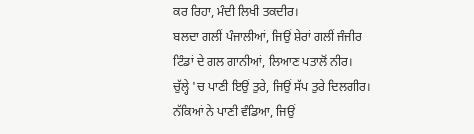ਕਰ ਰਿਹਾ, ਮੰਦੀ ਲਿਖੀ ਤਕਦੀਰ।
ਬਲਦਾ ਗਲੀਂ ਪੰਜਾਲੀਆਂ, ਜਿਉਂ ਸ਼ੇਰਾਂ ਗਲੀਂ ਜੰਜੀਰ
ਟਿੰਡਾਂ ਦੇ ਗਲ ਗਾਨੀਆਂ, ਲਿਆਣ ਪਤਾਲੋਂ ਨੀਰ।
ਚੁੱਲ੍ਹੇ 'ਚ ਪਾਣੀ ਇਉਂ ਤੁਰੇ, ਜਿਉਂ ਸੱਪ ਤੁਰੇ ਦਿਲਗੀਰ।
ਨੱਕਿਆਂ ਨੇ ਪਾਣੀ ਵੰਡਿਆ, ਜਿਉਂ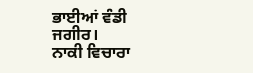ਭਾਈਆਂ ਵੰਡੀ ਜਗੀਰ।
ਨਾਕੀ ਵਿਚਾਰਾ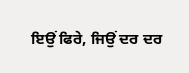ਇਉਂ ਫਿਰੇ, ਜਿਉਂ ਦਰ ਦਰ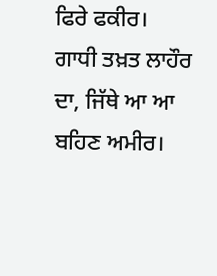ਫਿਰੇ ਫਕੀਰ।
ਗਾਧੀ ਤਖ਼ਤ ਲਾਹੌਰ ਦਾ, ਜਿੱਥੇ ਆ ਆ ਬਹਿਣ ਅਮੀਰ।